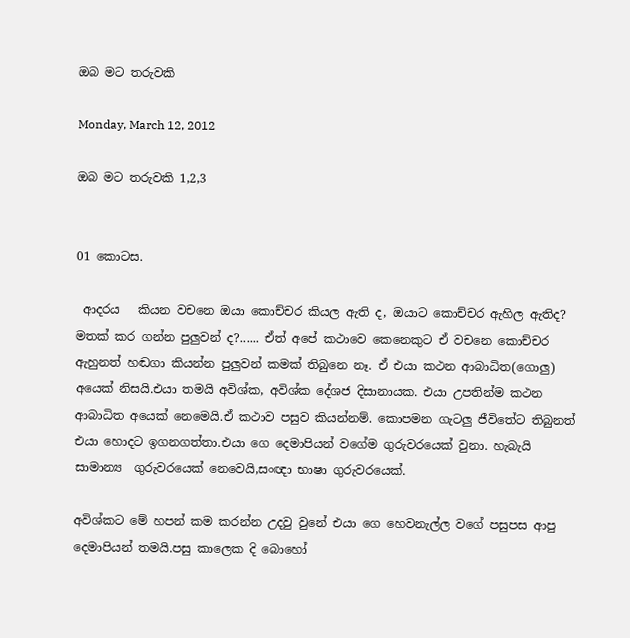ඔබ මට තරුවකි

Monday, March 12, 2012

ඔබ මට තරුවකි 1,2,3


01 කොටස.

 ආදරය   කියන වචනෙ ඔයා කොච්චර කියල ඇති ද, ඔයාට කොච්චර ඇහිල ඇතිද? මතක් කර ගන්න පුලුවන් ද?...... ඒත් අපේ කථාවෙ කෙනෙකුට ඒ වචනෙ කොච්චර ඇහුනත් හඬගා කියන්න පුලුවන් කමක් තිබුනෙ නෑ. ඒ එයා කථන ආබාධිත(ගොලු) අයෙක් නිසයි.එයා තමයි අවිශ්ක, අවිශ්ක දේශජ දිසානායක. එයා උපතින්ම කථන ආබාධිත අයෙක් නෙමෙයි.ඒ කථාව පසුව කියන්නම්. කොපමන ගැටලු ජීවිතේට තිබුනත් එයා හොදට ඉගනගත්තා.එයා ගෙ දෙමාපියන් වගේම ගුරුවරයෙක් වුනා. හැබැයි සාමාන්‍ය  ගුරුවරයෙක් නෙවෙයි,සංඥා භාෂා ගුරුවරයෙක්.

අවිශ්කට මේ හපන් කම කරන්න උදවු වුනේ එයා ගෙ හෙවනැල්ල වගේ පසුපස ආපු දෙමාපියන් තමයි.පසු කාලෙක දි බොහෝ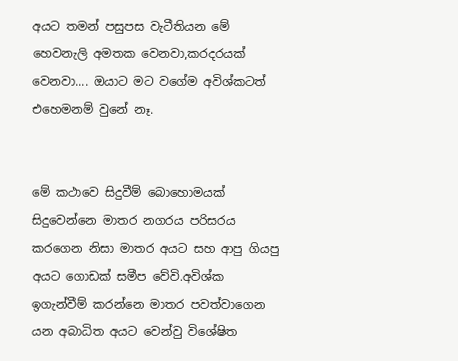අයට ‍තමන් පසුපස වැටීතියන මේ හෙවනැලි අමතක වෙනවා,කරදරයක් වෙනවා.... ඔයාට මට වගේම අවිශ්කටත් එහෙමනම් වුනේ නෑ.


මේ කථාවෙ සිදුවීම් බොහොමයක් සිදුවෙන්නෙ මාතර නගරය පරිසරය කරගෙන නිසා මාතර අයට සහ ආපු ගියපු අයට ගොඩක් සමීප වේවි.අවිශ්ක ඉගැන්වීම් කරන්නෙ මාතර පවත්වාගෙන යන අබාධිත අයට වෙන්වු විශේෂිත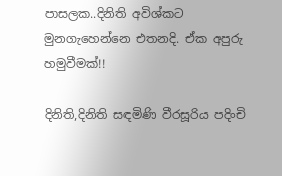පාසලක..දිනිති අවිශ්කට මුනගැහෙන්නෙ එතනදි. ඒක අපුරු හමුවීමක්!!

දිනිති,දිනිති සඳමිණි වීරසූරිය පදිංචි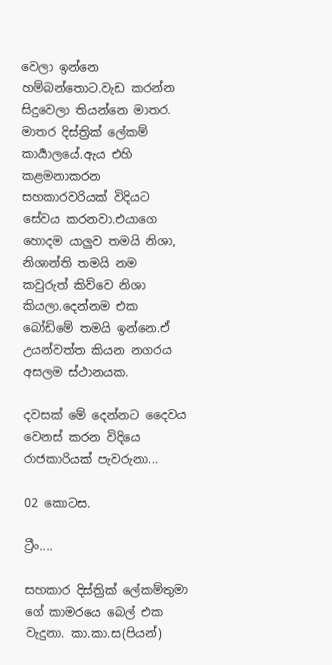වෙලා ඉන්නෙ හම්බන්තොට.වැඩ කරන්න සිදුවෙලා තියන්නෙ මාතර. මාතර දිස්ත්‍රික් ලේකම් කාර්‍යාලයේ.ඇය එහි කළමනාකරන සහකාරවරියක් විදියට සේවය කරනවා.එයාගෙ හොදම යාලුව තමයි නිශා, නිශාන්ති තමයි නම කවුරුත් කිව්වෙ නිශා කියලා.දෙන්නම එක බෝඩිමේ තමයි ඉන්නෙ.ඒ උයන්වත්ත කියන නගරය අසලම ස්ථානයක.

දවසක් මේ දෙන්නට ‍දෛවය වෙනස් කරන විදි‍යෙ රාජකාරියක් පැවරුනා...

02 කොටස.

ට්‍රීං....

සහකාර දිස්ත්‍රික් ලේකම්තුමා ගේ කාමරයෙ බෙල් එක වැදුනා. කා.කා.ස(පියන්)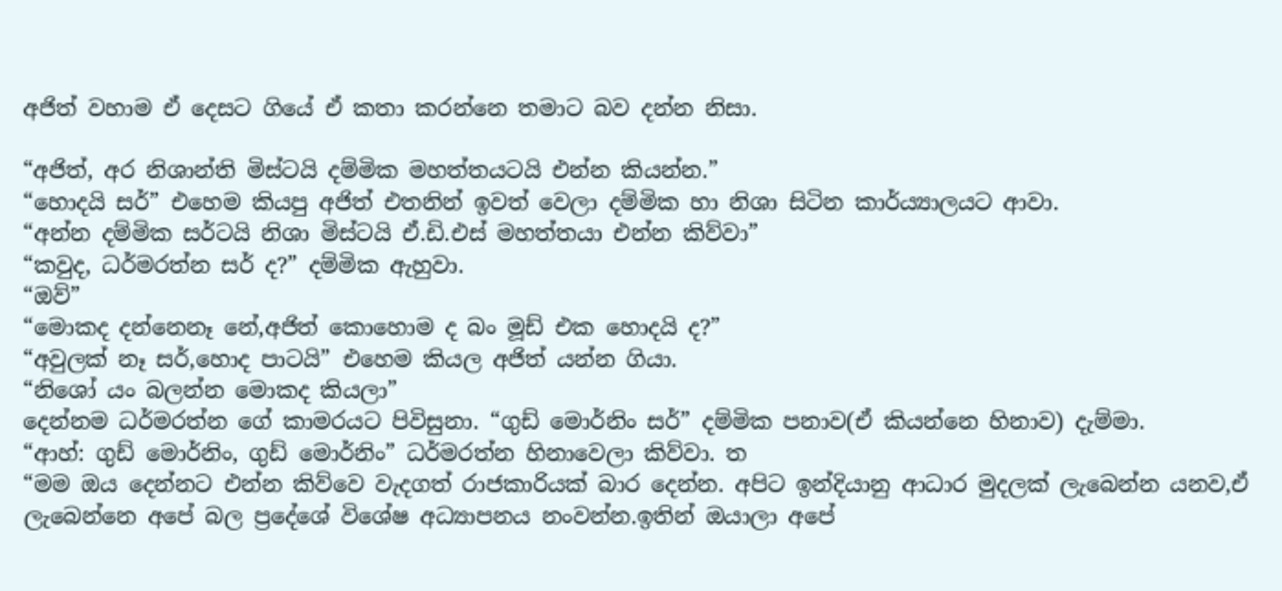අජිත් වහාම ඒ දෙසට ගියේ ඒ කතා කරන්නෙ තමාට බව දන්න නිසා.

“අජිත්, අර නිශාන්ති මිස්ටයි දම්මික මහත්තයටයි එන්න කියන්න.”
“හොදයි සර්” එහෙම කියපු අජිත් එතනින් ඉවත් වෙලා දම්මික හා නිශා ‍සිටින කාර්ය්‍යාලයට ආවා.
“අන්න දම්මික සර්ටයි නිශා මිස්ටයි ඒ.ඩි.එස් මහත්තයා එන්න කිව්වා”
“කවුද, ධර්මරත්න සර් ද?” දම්මික ඇහුවා.
“ඔව්”
“මොකද දන්නෙනෑ නේ,අජිත් කොහොම ද බං මූඩ් එක හොදයි ද?”
“අවුලක් නෑ සර්,හොද පාටයි” එහෙම කියල අජිත් යන්න ගියා.
“නිශෝ යං බලන්න මොකද කියලා”
දෙන්නම ධර්මරත්න ගේ කාමරයට පිවිසුනා. “ගුඩ් මොර්නිං සර්” දම්මික පනාව(ඒ කියන්නෙ හිනාව) දැම්මා.
“ආහ්: ගුඩ් මොර්නිං, ගුඩ් මොර්නිං” ධර්මරත්න හිනාවෙලා කිව්වා. ත
“මම ඔය දෙන්නට එන්න කිව්වෙ වැදගත් රාජකාරියක් බාර දෙන්න. අපිට ඉන්දියානු ආධාර මුදලක් ලැබෙන්න යනව,ඒ ලැබෙන්නෙ අපේ බල ප්‍රදේශේ විශේෂ අධ්‍යාපනය නංවන්න.ඉතින් ඔයාලා අපේ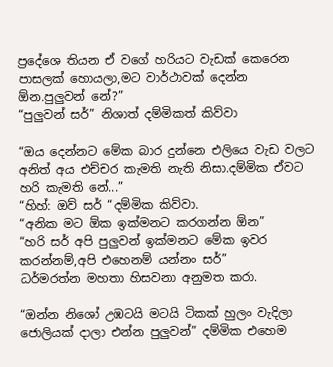ප්‍රදේශෙ තියන ඒ වගේ හරියට වැඩක් කෙරෙන පාසලක් හොයලා,මට වාර්ථාවක් දෙන්න ඕන.පුලුවන් නේ?”
“පුලුවන් සර්” නිශාත් දම්මිකත් කිව්වා

“ඔය දෙන්නට මේක බාර දුන්නෙ එලියෙ වැඩ වලට අනිත් අය එච්චර කැමති නැති නිසා.දම්මික ඒවට හරි කැමති නේ...”
“හිහ්: ඔව් සර් “දම්මික කිව්වා.
“අනික මට ඕක ඉක්මනට කරගන්න ඕන”
“හරි සර් අපි පුලුවන් ඉක්මනට මේක ඉවර කරන්නම්,අපි එහෙනම් යන්නං සර්”
ධර්මරත්න මහතා හිසවනා අනුමත කරා.

“ඔන්න නිශෝ උඹටයි මටයි ටිකක් හුලං වැදිලා ජොලියක් දාලා එන්න පුලුවන්” දම්මික එහෙම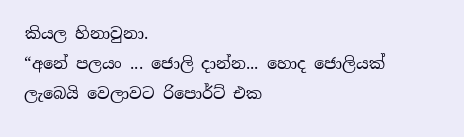කියල හිනාවුනා.
“අනේ පලයං ... ජොලි දාන්න... හොද ජොලියක් ලැබෙයි වෙලාවට රිපොර්ට් එක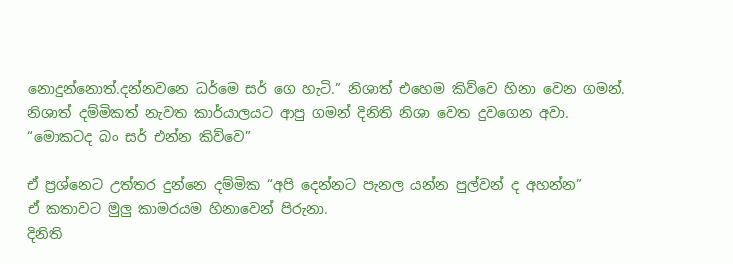නොදුන්නොත්.දන්නවනෙ ධර්මෙ සර් ගෙ හැටි.” නිශාත් එහෙම කිව්වෙ හිනා වෙන ගමන්.
නිශාත් දම්මිකත් නැවත කාර්යාලයට ආපු ගමන් දිනිති නිශා වෙත දුවගෙන අවා.
“මොකටද බං සර් එන්න කිව්වෙ”

ඒ ප්‍රශ්නෙට උත්තර දුන්නෙ දම්මික “අපි දෙන්නට පැනල යන්න පුල්වන් ද අහන්න”
ඒ කතාවට‍ මුලු කාමරයම හිනාවෙන් පිරුනා.
දිනිති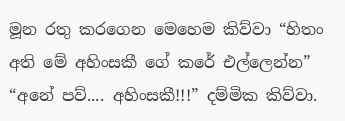මූන රතු කරගෙන මෙහෙම කිව්වා “හිතං අති මේ අහිංසකී ගේ කරේ එල්ලෙන්න”
“අනේ පව්.... අහිංසකී!!!” දම්මික කිව්වා.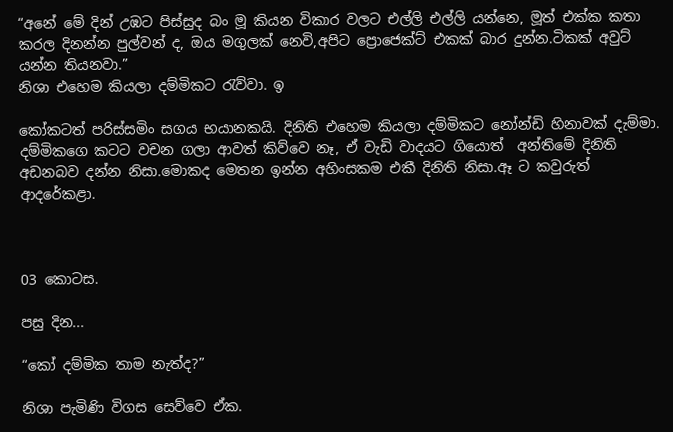“අනේ මේ දින් උඹට පිස්සුද බං මූ කියන විකාර වලට එල්ලි එල්ලි යන්නෙ, මූත් එක්ක කතා කරල දිනන්න පුල්වන් ද, ඔය මගුලක් නෙවි,අපිට ප්‍රොජෙක්ට් එකක් බාර දුන්න.ටිකක් අවුට් යන්න තියනවා.”
නිශා එහෙම කියලා දම්මිකට රැව්වා. ඉ

කෝකටත් පරිස්සමිං සගය භයානකයි. දිනිති එහෙම කියලා දම්මිකට නෝන්ඩි හිනාවක් දැම්මා.
දම්මිකගෙ කටට වචන ගලා ආවත් කිව්වෙ නෑ, ඒ වැඩි වාදයට ගියොත්  අන්තිමේ දිනිති අඩනබව දන්න නිසා.මොකද මෙතන ඉන්න අහිංසකම එකී දිනිති නිසා.ඈ ට කවුරුත් ආදරේකළා.



03 කොටස.

පසු දින...

“කෝ දම්මික තාම නැත්ද?”

නිශා පැමිණි විගස සෙව්වෙ ඒක.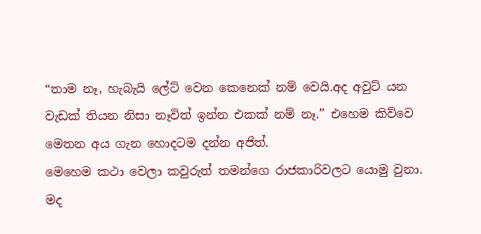“තාම නෑ, හැබැයි ලේට් වෙන කෙනෙක් නම් වෙයි.අද අවුට් යන වැඩක් තියන නිසා නෑවිත් ඉන්න එකක් නම් නෑ.” එහෙම කිව්වෙ මෙතන අය ගැන හොදටම දන්න අජිත්.
මෙහෙම කථා වෙලා කවුරුත් තමන්ගෙ රාජකාරිවලට යොමු වුනා.
මද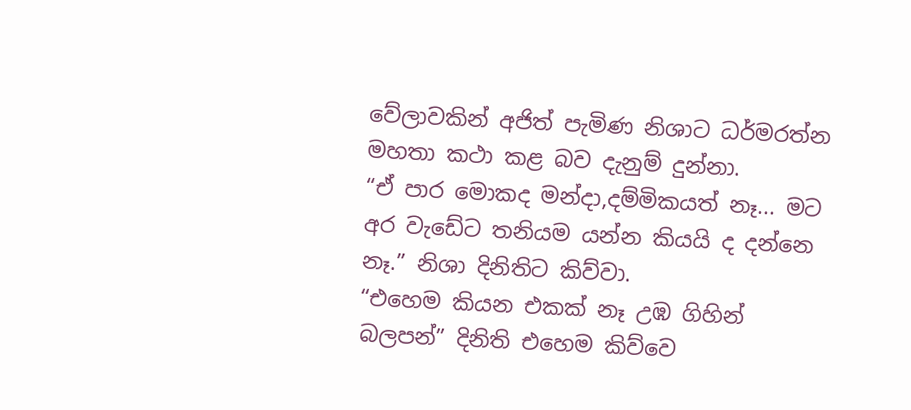වේලාවකින් අජිත් පැමිණ නිශාට ධර්මරත්න මහතා කථා කළ බව දැනුම් දුන්නා.
“ඒ පාර මොකද මන්දා,දම්මිකයත් නෑ... මට අර වැඩේට තනියම යන්න කියයි ද දන්නෙ නෑ.” නිශා දිනිතිට කිව්වා.
“එහෙම කියන එකක් නෑ උඹ ගිහින් බලපන්” දිනිති එහෙම කිව්වෙ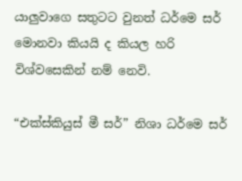යාලුවාගෙ සතුටට වුනත් ධර්මෙ සර් මොනවා කියයි ද කියල හරි විශ්වසෙකින් නම් නෙවි.

“එක්ස්කියුස් මී සර්” නිශා ධර්මෙ සර්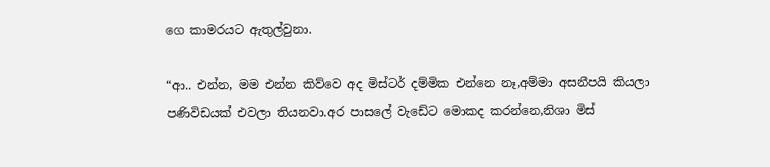ගෙ කාමරයට ඇතුල්වුනා.

“ආ.. එන්න, මම එන්න කිව්වෙ අද මිස්ටර් දම්මික එන්නෙ නෑ,අම්මා අසනීපයි කියලා පණිවිඩයක් එවලා තියනවා.අර පාසලේ වැඩේට මොකද කරන්නෙ,නිශා මිස්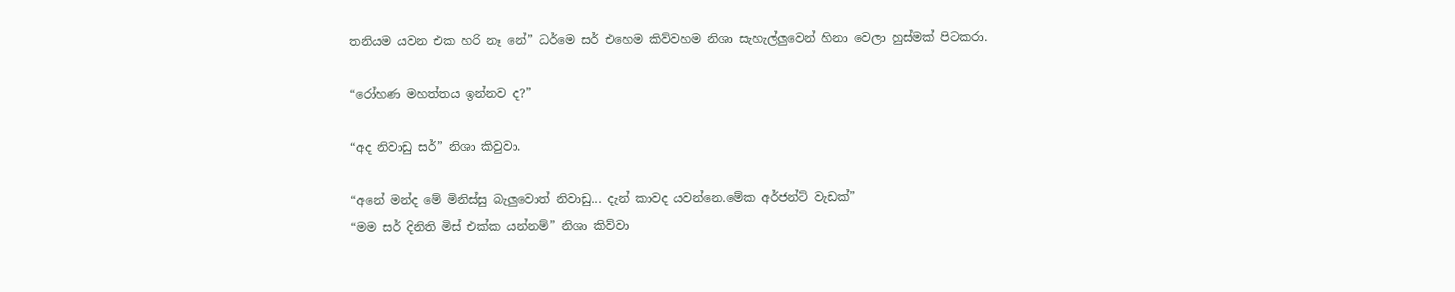තනියම යවන එක හරි නෑ නේ” ධර්මෙ සර් එහෙම කිව්වහම නිශා සැහැල්ලුවෙන් හිනා වෙලා හුස්මක් පිටකරා.

“රෝහණ මහත්තය ඉන්නව ද?”

“අද නිවාඩු සර්” නිශා කිවුවා.

“අනේ මන්ද මේ මිනිස්සු බැලුවොත් නිවාඩු... දැන් කාවද යවන්නෙ.මේක අර්ජන්ට් වැඩක්”
“මම සර් දිනිති මිස් එක්ක යන්නම්” නිශා කිව්වා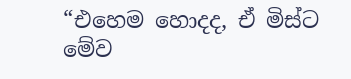“එහෙම හොදද, ඒ මිස්ට මේව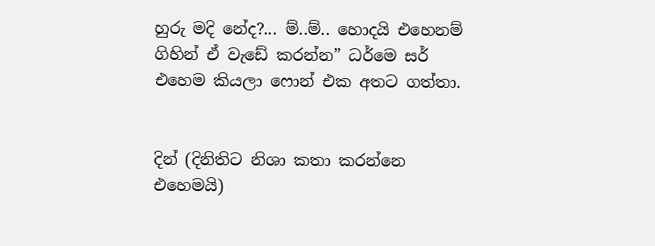හුරු මදි නේද?... ම්..ම්.. හොදයි එහෙනම් ගිහින් ඒ වැඩේ කරන්න” ධර්මෙ සර් එහෙම කියලා ෆොන් එක අතට ගත්තා.


දින් (දිනිතිට නිශා කතා කරන්නෙ එහෙමයි)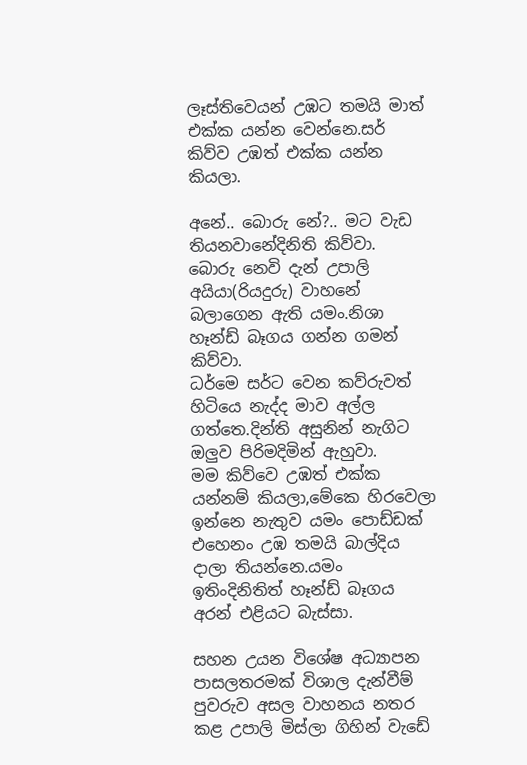ලෑස්තිවෙයන් උඹට තමයි මාත් එක්ක යන්න වෙන්නෙ.සර් කිව්ව උඹත් එක්ක යන්න කියලා.

අනේ.. බොරු නේ?.. මට වැඩ තියනවානේදිනිති කිව්වා.
බොරු නෙවි දැන් උපාලි අයියා(රියදුරු) වාහනේ බලාගෙන ඇති යමං.නිශා හෑන්ඩ් බෑගය ගන්න ගමන් කිව්වා.
ධර්මෙ සර්ට වෙන කව්රුවත් හිටියෙ නැද්ද මාව අල්ල ගත්තෙ.දින්ති අසුනින් නැගිට ඔලුව පිරිමදිමින් ඇහුවා.
මම කිව්වෙ උඹත් එක්ක යන්නම් කියලා,මේකෙ හිරවෙලා ඉන්නෙ නැතුව යමං පොඩ්ඩක්
එහෙනං උඹ තමයි බාල්දිය දාලා තියන්නෙ.යමං ඉතිංදිනිතිත් හෑන්ඩ් බෑගය අරන් එළියට බැස්සා.

සහන උයන විශේෂ අධ්‍යාපන පාසලතරමක් විශාල දැන්වීම් පුවරුව අසල වාහනය නතර කළ උපාලි මිස්ලා ගිහින් වැඩේ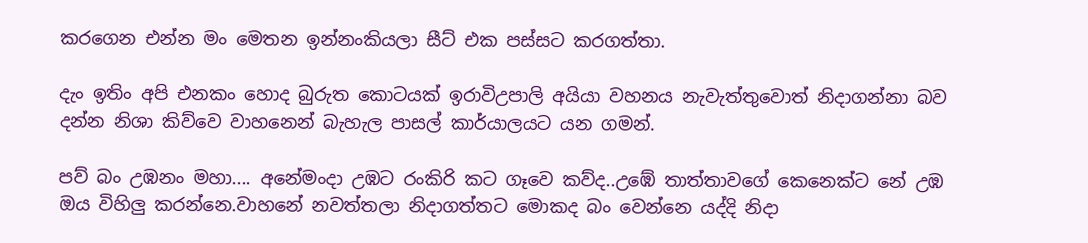කරගෙන එන්න මං මෙතන ඉන්නංකියලා සීට් එක පස්සට කරගත්තා.

දැං ඉතිං අපි එනකං හොද බුරුත කොටයක් ඉරාවිඋපාලි අයියා වහනය නැවැත්තුවොත් නිදාගන්නා බව දන්න නිශා කිව්වෙ වාහනෙන් බැහැල පාසල් කාර්යාලයට යන ගමන්.

පව් බං උඹනං මහා.... අනේමංදා උඹට රංකිරි කට ගෑවෙ කව්ද..උඹේ තාත්තාවගේ කෙනෙක්ට නේ උඹ ඔය විහිලු කරන්නෙ.වාහනේ නවත්තලා නිදාගත්තට මොකද බං වෙන්නෙ යද්දි නිදා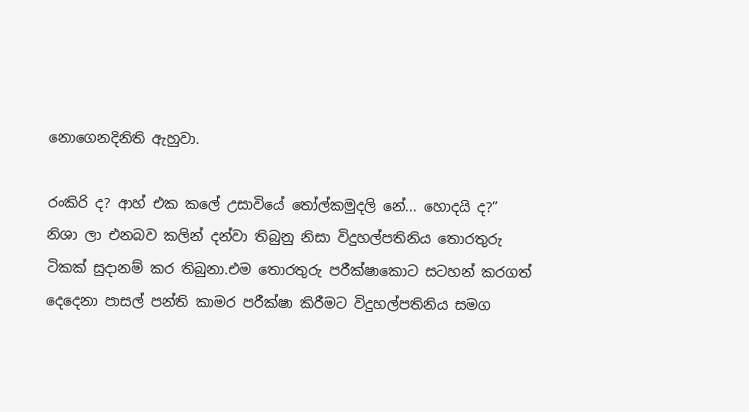නොගෙනදිනිති ඇහුවා.

රංකිරි ද? ආහ් එක කලේ උසාවියේ තෝල්කමුදලි නේ... හොදයි ද?”
නිශා ලා එනබව කලින් දන්වා තිබුනු නිසා විදුහල්පතිනිය තොරතුරු ටිකක් සුදානම් කර තිබුනා.එම තොරතුරු පරීක්ෂාකොට සටහන් කරගත් දෙදෙනා පාසල් පන්ති කාමර පරීක්ෂා කිරීමට විදුහල්පතිනිය සමග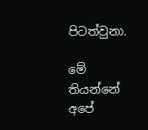පිටත්වුනා.

මේ තියන්නේ අපේ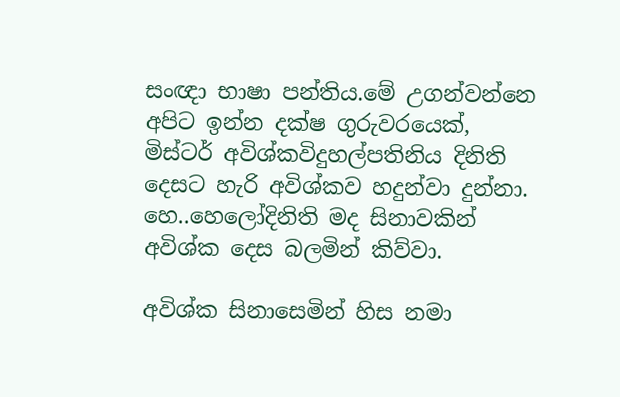සංඥා භාෂා පන්තිය.මේ උගන්වන්නෙ අපිට ඉන්න දක්ෂ ගුරුවරයෙක්, මිස්ටර් අවිශ්කවිදුහල්පතිනිය දිනිති දෙසට හැරි අවිශ්කව හදුන්වා දුන්නා.
හෙ..හෙලෝදිනිති මද සිනාවකින් අවිශ්ක දෙස බලමින් කිව්වා.

අවිශ්ක සිනාසෙමින් හිස නමා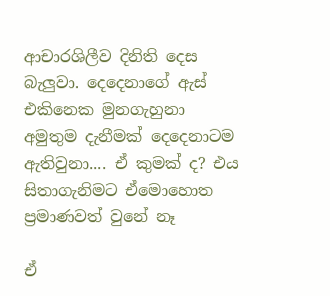ආචාරශිලීව දිනිති දෙස බැලුවා. දෙදෙනාගේ ඇස් එකිනෙක මුනගැහුනා
අමුතුම දැනීමක් දෙදෙනාටම ඇතිවුනා.... ඒ කුමක් ද? එය සිතාගැනිමට ඒමොහොත ප්‍රමාණවත් වුනේ නෑ

ඒ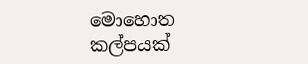මොහොත කල්පයක්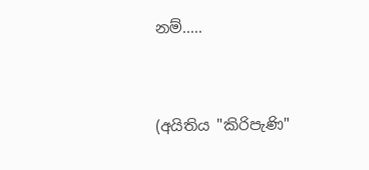නම්.....



(අයිතිය "කිරිපැණි"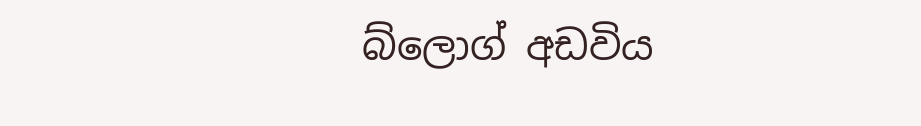බ්ලොග් අඩවිය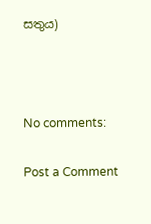සතුය)



No comments:

Post a Comment